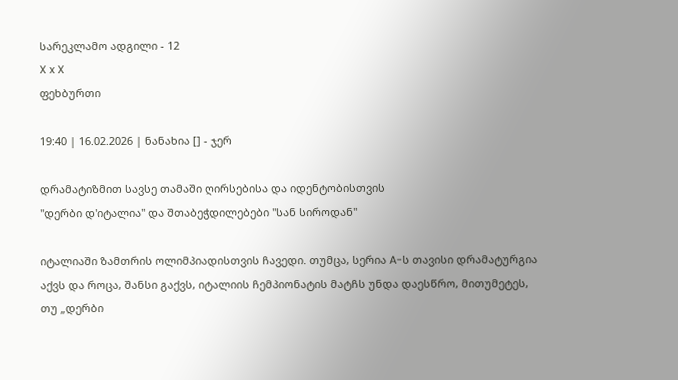სარეკლამო ადგილი - 12
X x X
ფეხბურთი

19:40 | 16.02.2026 | ნანახია [] - ჯერ

დრამატიზმით სავსე თამაში ღირსებისა და იდენტობისთვის
"დერბი დ'იტალია" და შთაბეჭდილებები "სან სიროდან"

იტალიაში ზამთრის ოლიმპიადისთვის ჩავედი. თუმცა, სერია A-ს თავისი დრამატურგია აქვს და როცა, შანსი გაქვს, იტალიის ჩემპიონატის მატჩს უნდა დაესწრო, მითუმეტეს, თუ „დერბი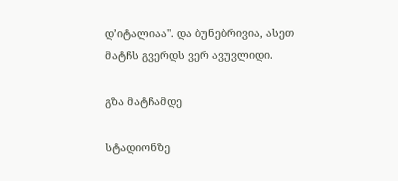დ’იტალიაა". და ბუნებრივია, ასეთ მატჩს გვერდს ვერ ავუვლიდი.

გზა მატჩამდე

სტადიონზე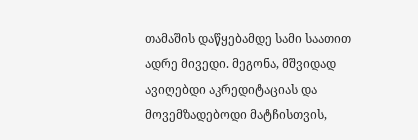თამაშის დაწყებამდე სამი საათით ადრე მივედი. მეგონა, მშვიდად ავიღებდი აკრედიტაციას და მოვემზადებოდი მატჩისთვის,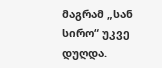მაგრამ „სან სირო“ უკვე დუღდა.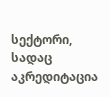სექტორი, სადაც აკრედიტაცია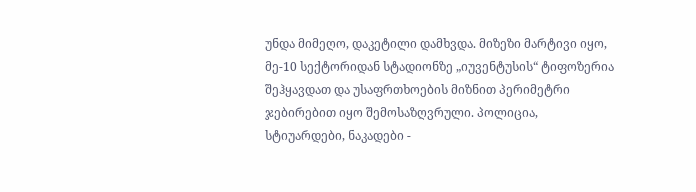უნდა მიმეღო, დაკეტილი დამხვდა. მიზეზი მარტივი იყო, მე-10 სექტორიდან სტადიონზე „იუვენტუსის“ ტიფოზერია შეჰყავდათ და უსაფრთხოების მიზნით პერიმეტრი ჯებირებით იყო შემოსაზღვრული. პოლიცია, სტიუარდები, ნაკადები -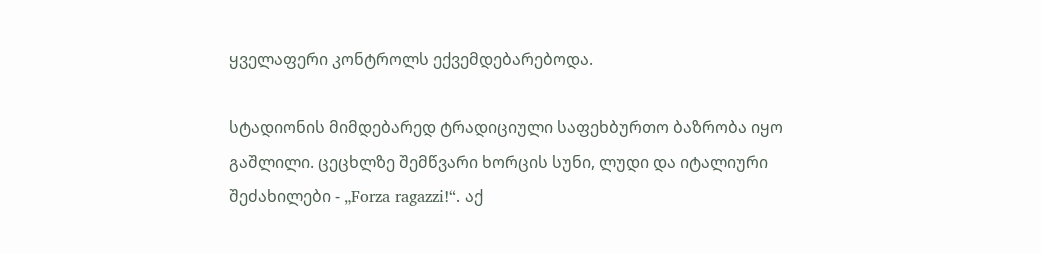ყველაფერი კონტროლს ექვემდებარებოდა.

სტადიონის მიმდებარედ ტრადიციული საფეხბურთო ბაზრობა იყო გაშლილი. ცეცხლზე შემწვარი ხორცის სუნი, ლუდი და იტალიური შეძახილები - „Forza ragazzi!“. აქ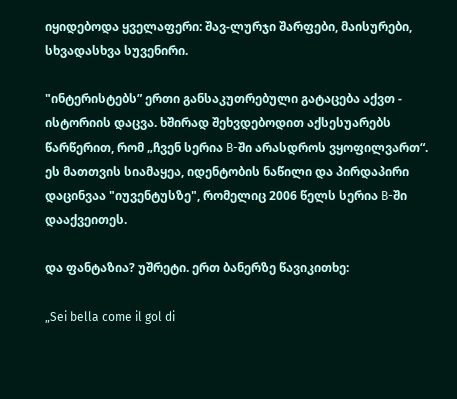იყიდებოდა ყველაფერი: შავ-ლურჯი შარფები, მაისურები, სხვადასხვა სუვენირი.

"ინტერისტებს” ერთი განსაკუთრებული გატაცება აქვთ - ისტორიის დაცვა. ხშირად შეხვდებოდით აქსესუარებს წარწერით, რომ „ჩვენ სერია B-ში არასდროს ვყოფილვართ“. ეს მათთვის სიამაყეა, იდენტობის ნაწილი და პირდაპირი დაცინვაა "იუვენტუსზე", რომელიც 2006 წელს სერია B-ში დააქვეითეს.

და ფანტაზია? უშრეტი. ერთ ბანერზე წავიკითხე:

„Sei bella come il gol di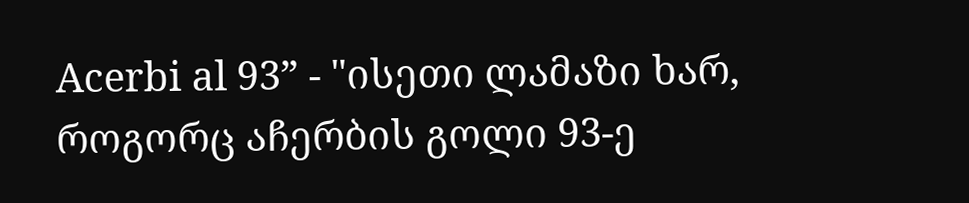Acerbi al 93” - "ისეთი ლამაზი ხარ, როგორც აჩერბის გოლი 93-ე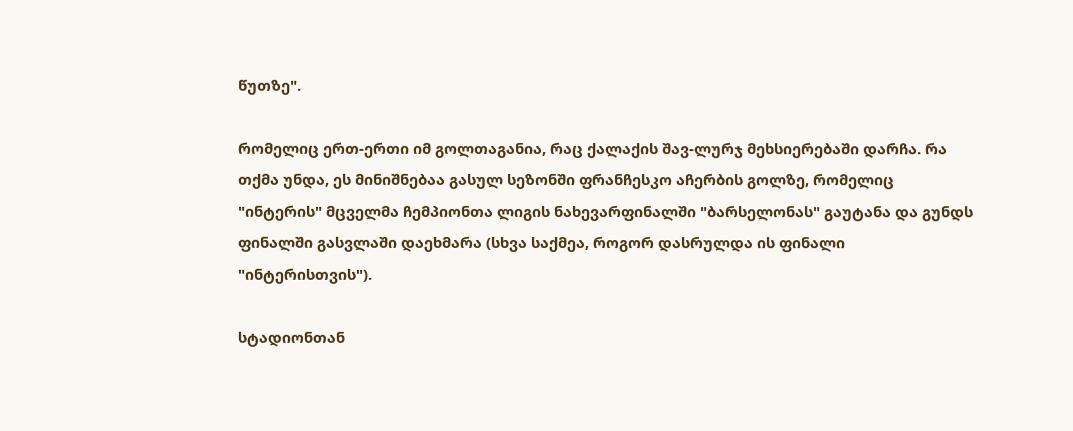წუთზე".

რომელიც ერთ-ერთი იმ გოლთაგანია, რაც ქალაქის შავ-ლურჯ მეხსიერებაში დარჩა. რა თქმა უნდა, ეს მინიშნებაა გასულ სეზონში ფრანჩესკო აჩერბის გოლზე, რომელიც "ინტერის" მცველმა ჩემპიონთა ლიგის ნახევარფინალში "ბარსელონას" გაუტანა და გუნდს ფინალში გასვლაში დაეხმარა (სხვა საქმეა, როგორ დასრულდა ის ფინალი "ინტერისთვის").

სტადიონთან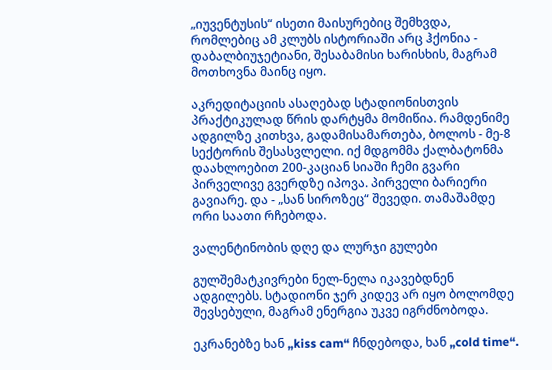„იუვენტუსის“ ისეთი მაისურებიც შემხვდა, რომლებიც ამ კლუბს ისტორიაში არც ჰქონია - დაბალბიუჯეტიანი, შესაბამისი ხარისხის, მაგრამ მოთხოვნა მაინც იყო.

აკრედიტაციის ასაღებად სტადიონისთვის პრაქტიკულად წრის დარტყმა მომიწია. რამდენიმე ადგილზე კითხვა, გადამისამართება, ბოლოს - მე-8 სექტორის შესასვლელი. იქ მდგომმა ქალბატონმა დაახლოებით 200-კაციან სიაში ჩემი გვარი პირველივე გვერდზე იპოვა. პირველი ბარიერი გავიარე. და - „სან სიროზეც“ შევედი. თამაშამდე ორი საათი რჩებოდა.

ვალენტინობის დღე და ლურჯი გულები

გულშემატკივრები ნელ-ნელა იკავებდნენ ადგილებს. სტადიონი ჯერ კიდევ არ იყო ბოლომდე შევსებული, მაგრამ ენერგია უკვე იგრძნობოდა.

ეკრანებზე ხან „kiss cam“ ჩნდებოდა, ხან „cold time“.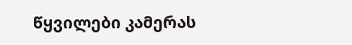წყვილები კამერას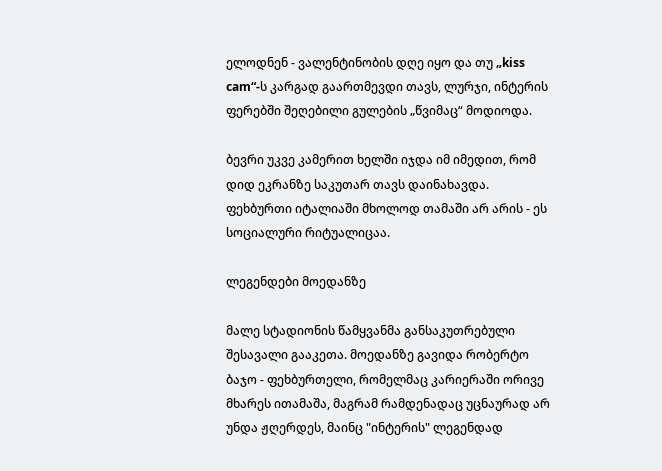ელოდნენ - ვალენტინობის დღე იყო და თუ „kiss cam“-ს კარგად გაართმევდი თავს, ლურჯი, ინტერის ფერებში შეღებილი გულების „წვიმაც“ მოდიოდა.

ბევრი უკვე კამერით ხელში იჯდა იმ იმედით, რომ დიდ ეკრანზე საკუთარ თავს დაინახავდა. ფეხბურთი იტალიაში მხოლოდ თამაში არ არის - ეს სოციალური რიტუალიცაა.

ლეგენდები მოედანზე

მალე სტადიონის წამყვანმა განსაკუთრებული შესავალი გააკეთა. მოედანზე გავიდა რობერტო ბაჯო - ფეხბურთელი, რომელმაც კარიერაში ორივე მხარეს ითამაშა, მაგრამ რამდენადაც უცნაურად არ უნდა ჟღერდეს, მაინც "ინტერის" ლეგენდად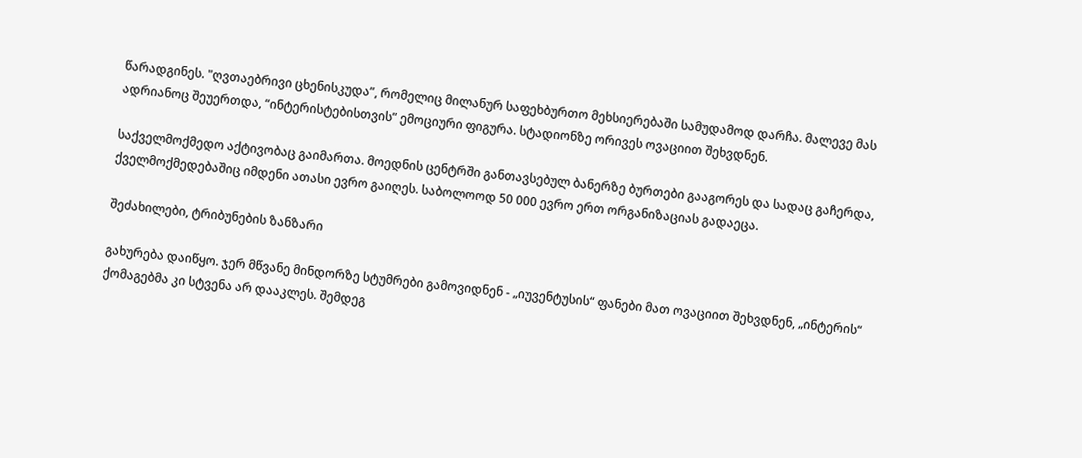წარადგინეს. "ღვთაებრივი ცხენისკუდა”, რომელიც მილანურ საფეხბურთო მეხსიერებაში სამუდამოდ დარჩა. მალევე მას ადრიანოც შეუერთდა, “ინტერისტებისთვის” ემოციური ფიგურა. სტადიონზე ორივეს ოვაციით შეხვდნენ.

საქველმოქმედო აქტივობაც გაიმართა. მოედნის ცენტრში განთავსებულ ბანერზე ბურთები გააგორეს და სადაც გაჩერდა, ქველმოქმედებაშიც იმდენი ათასი ევრო გაიღეს. საბოლოოდ 50 000 ევრო ერთ ორგანიზაციას გადაეცა.

შეძახილები, ტრიბუნების ზანზარი

გახურება დაიწყო. ჯერ მწვანე მინდორზე სტუმრები გამოვიდნენ - „იუვენტუსის“ ფანები მათ ოვაციით შეხვდნენ, „ინტერის“ ქომაგებმა კი სტვენა არ დააკლეს. შემდეგ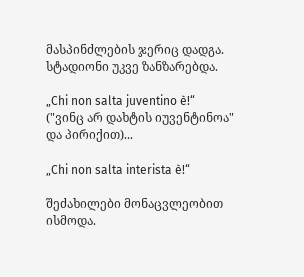მასპინძლების ჯერიც დადგა. სტადიონი უკვე ზანზარებდა.

„Chi non salta juventino è!“ ("ვინც არ დახტის იუვენტინოა" და პირიქით)...

„Chi non salta interista è!“

შეძახილები მონაცვლეობით ისმოდა.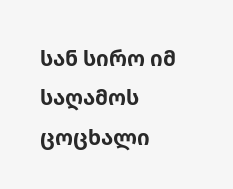სან სირო იმ საღამოს ცოცხალი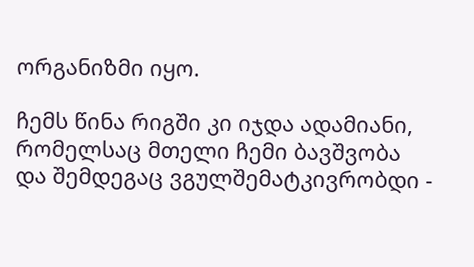ორგანიზმი იყო.

ჩემს წინა რიგში კი იჯდა ადამიანი, რომელსაც მთელი ჩემი ბავშვობა და შემდეგაც ვგულშემატკივრობდი -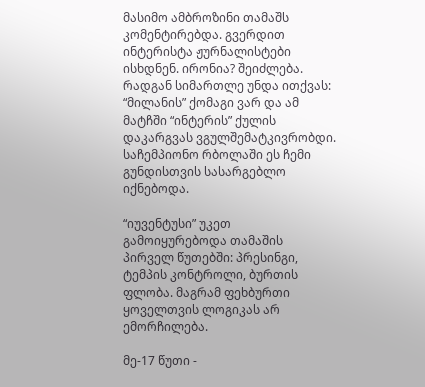მასიმო ამბროზინი თამაშს კომენტირებდა. გვერდით ინტერისტა ჟურნალისტები ისხდნენ. ირონია? შეიძლება. რადგან სიმართლე უნდა ითქვას: “მილანის” ქომაგი ვარ და ამ მატჩში “ინტერის” ქულის დაკარგვას ვგულშემატკივრობდი. საჩემპიონო რბოლაში ეს ჩემი გუნდისთვის სასარგებლო იქნებოდა.

“იუვენტუსი” უკეთ გამოიყურებოდა თამაშის პირველ წუთებში: პრესინგი, ტემპის კონტროლი, ბურთის ფლობა. მაგრამ ფეხბურთი ყოველთვის ლოგიკას არ ემორჩილება.

მე-17 წუთი -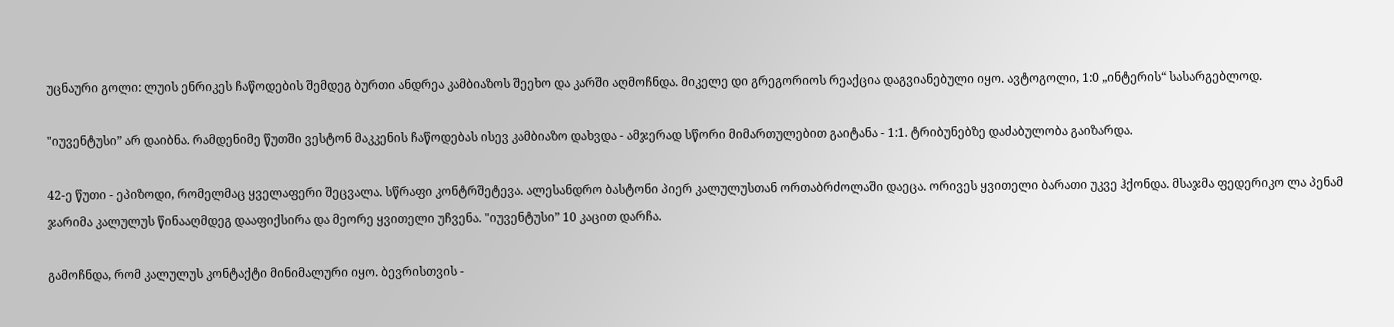უცნაური გოლი: ლუის ენრიკეს ჩაწოდების შემდეგ ბურთი ანდრეა კამბიაზოს შეეხო და კარში აღმოჩნდა. მიკელე დი გრეგორიოს რეაქცია დაგვიანებული იყო. ავტოგოლი, 1:0 „ინტერის“ სასარგებლოდ.

"იუვენტუსი” არ დაიბნა. რამდენიმე წუთში ვესტონ მაკკენის ჩაწოდებას ისევ კამბიაზო დახვდა - ამჯერად სწორი მიმართულებით გაიტანა - 1:1. ტრიბუნებზე დაძაბულობა გაიზარდა.

42-ე წუთი - ეპიზოდი, რომელმაც ყველაფერი შეცვალა. სწრაფი კონტრშეტევა. ალესანდრო ბასტონი პიერ კალულუსთან ორთაბრძოლაში დაეცა. ორივეს ყვითელი ბარათი უკვე ჰქონდა. მსაჯმა ფედერიკო ლა პენამ ჯარიმა კალულუს წინააღმდეგ დააფიქსირა და მეორე ყვითელი უჩვენა. "იუვენტუსი” 10 კაცით დარჩა.

გამოჩნდა, რომ კალულუს კონტაქტი მინიმალური იყო. ბევრისთვის -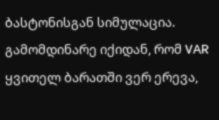ბასტონისგან სიმულაცია. გამომდინარე იქიდან, რომ VAR ყვითელ ბარათში ვერ ერევა,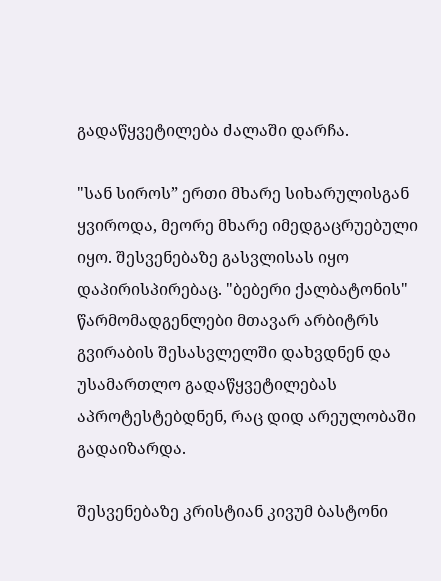გადაწყვეტილება ძალაში დარჩა.

"სან სიროს” ერთი მხარე სიხარულისგან ყვიროდა, მეორე მხარე იმედგაცრუებული იყო. შესვენებაზე გასვლისას იყო დაპირისპირებაც. "ბებერი ქალბატონის" წარმომადგენლები მთავარ არბიტრს გვირაბის შესასვლელში დახვდნენ და უსამართლო გადაწყვეტილებას აპროტესტებდნენ, რაც დიდ არეულობაში გადაიზარდა.

შესვენებაზე კრისტიან კივუმ ბასტონი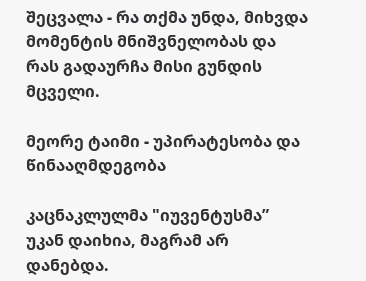შეცვალა - რა თქმა უნდა, მიხვდა მომენტის მნიშვნელობას და რას გადაურჩა მისი გუნდის მცველი.

მეორე ტაიმი - უპირატესობა და წინააღმდეგობა

კაცნაკლულმა "იუვენტუსმა” უკან დაიხია, მაგრამ არ დანებდა.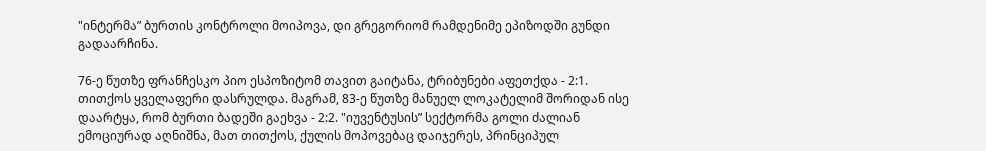"ინტერმა” ბურთის კონტროლი მოიპოვა, დი გრეგორიომ რამდენიმე ეპიზოდში გუნდი გადაარჩინა.

76-ე წუთზე ფრანჩესკო პიო ესპოზიტომ თავით გაიტანა, ტრიბუნები აფეთქდა - 2:1. თითქოს ყველაფერი დასრულდა. მაგრამ, 83-ე წუთზე მანუელ ლოკატელიმ შორიდან ისე დაარტყა, რომ ბურთი ბადეში გაეხვა - 2:2. "იუვენტუსის” სექტორმა გოლი ძალიან ემოციურად აღნიშნა, მათ თითქოს, ქულის მოპოვებაც დაიჯერეს, პრინციპულ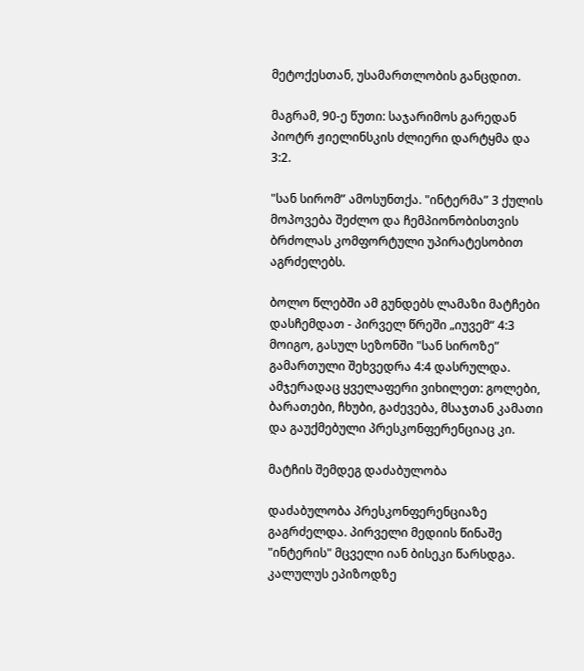მეტოქესთან, უსამართლობის განცდით.

მაგრამ, 90-ე წუთი: საჯარიმოს გარედან პიოტრ ჟიელინსკის ძლიერი დარტყმა და 3:2.

"სან სირომ” ამოსუნთქა. "ინტერმა” 3 ქულის მოპოვება შეძლო და ჩემპიონობისთვის ბრძოლას კომფორტული უპირატესობით აგრძელებს.

ბოლო წლებში ამ გუნდებს ლამაზი მატჩები დასჩემდათ - პირველ წრეში „იუვემ“ 4:3 მოიგო, გასულ სეზონში "სან სიროზე” გამართული შეხვედრა 4:4 დასრულდა. ამჯერადაც ყველაფერი ვიხილეთ: გოლები, ბარათები, ჩხუბი, გაძევება, მსაჯთან კამათი და გაუქმებული პრესკონფერენციაც კი.

მატჩის შემდეგ დაძაბულობა

დაძაბულობა პრესკონფერენციაზე გაგრძელდა. პირველი მედიის წინაშე "ინტერის" მცველი იან ბისეკი წარსდგა. კალულუს ეპიზოდზე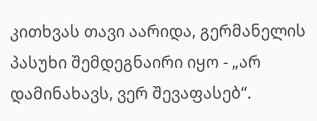კითხვას თავი აარიდა, გერმანელის პასუხი შემდეგნაირი იყო - „არ დამინახავს, ვერ შევაფასებ“.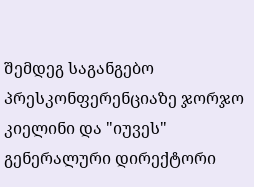შემდეგ საგანგებო პრესკონფერენციაზე ჯორჯო კიელინი და "იუვეს" გენერალური დირექტორი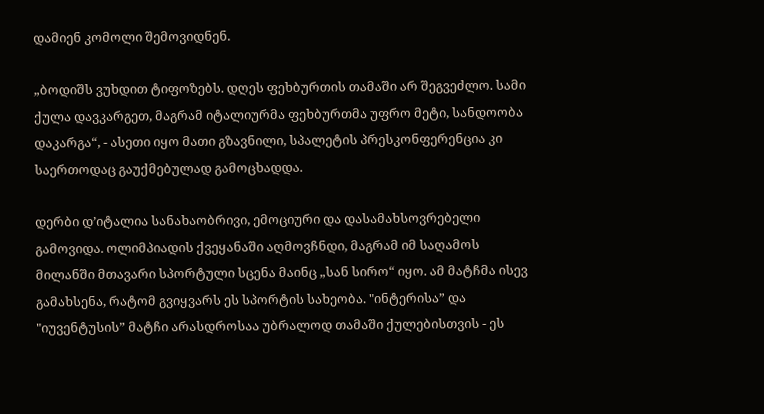დამიენ კომოლი შემოვიდნენ.

„ბოდიშს ვუხდით ტიფოზებს. დღეს ფეხბურთის თამაში არ შეგვეძლო. სამი ქულა დავკარგეთ, მაგრამ იტალიურმა ფეხბურთმა უფრო მეტი, სანდოობა დაკარგა“, - ასეთი იყო მათი გზავნილი, სპალეტის პრესკონფერენცია კი საერთოდაც გაუქმებულად გამოცხადდა.

დერბი დ’იტალია სანახაობრივი, ემოციური და დასამახსოვრებელი გამოვიდა. ოლიმპიადის ქვეყანაში აღმოვჩნდი, მაგრამ იმ საღამოს მილანში მთავარი სპორტული სცენა მაინც „სან სირო“ იყო. ამ მატჩმა ისევ გამახსენა, რატომ გვიყვარს ეს სპორტის სახეობა. "ინტერისა” და "იუვენტუსის” მატჩი არასდროსაა უბრალოდ თამაში ქულებისთვის - ეს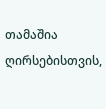თამაშია ღირსებისთვის,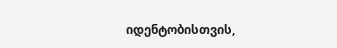იდენტობისთვის,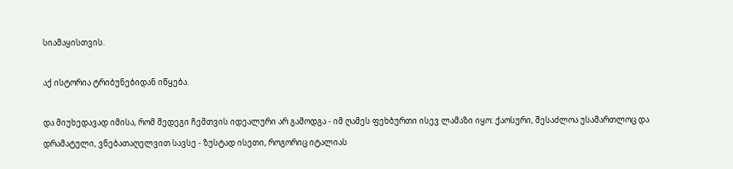სიამაყისთვის.

აქ ისტორია ტრიბუნებიდან იწყება.

და მიუხედავად იმისა, რომ შედეგი ჩემთვის იდეალური არ გამოდგა - იმ ღამეს ფეხბურთი ისევ ლამაზი იყო: ქაოსური, შესაძლოა უსამართლოც და დრამატული, ვნებათაღელვით სავსე - ზუსტად ისეთი, როგორიც იტალიას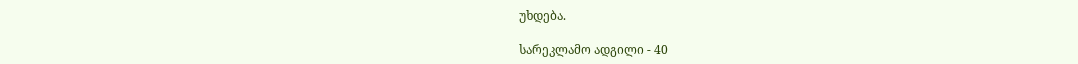უხდება.

სარეკლამო ადგილი - 40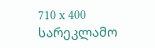710 x 400
სარეკლამო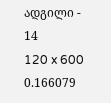ადგილი - 14
120 x 600
0.166079